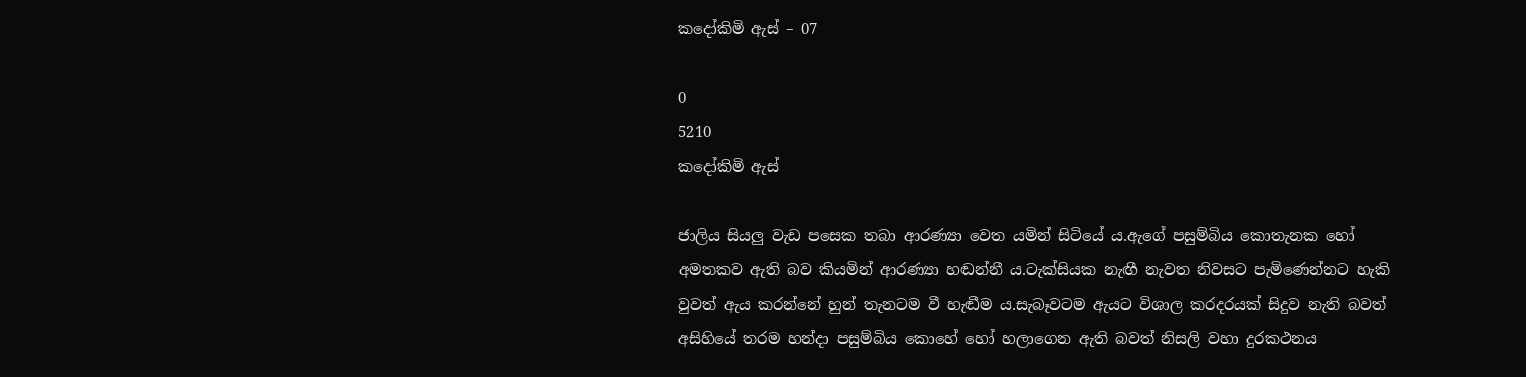කදෝකිමි ඇස් – 07

0
5210
කදෝකිමි ඇස්

ජාලිය සියලු වැඩ පසෙක තබා ආරණ්‍යා වෙත යමින් සිටියේ ය.ඇගේ පසුම්බිය කොතැනක හෝ අමතකව ඇති බව කියමින් ආරණ්‍යා හඬන්නී ය.ටැක්සියක නැඟී නැවත නිවසට පැමිණෙන්නට හැකි වුවත් ඇය කරන්නේ හුන් තැනටම වී හැඬීම ය.සැබෑවටම ඇයට විශාල කරදරයක් සිදුව නැති බවත් අසිහියේ තරම හන්දා පසුම්බිය කොහේ හෝ හලාගෙන ඇති බවත් නිසලි වහා දුරකථනය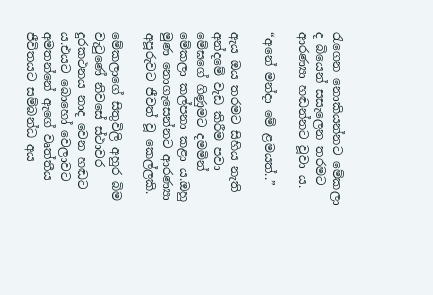රැගෙන නොකියන්නට මේකලා ද බියෙන් සසැලෙන තරමට ආරණ්‍යා හඬන්නට වූවා ය.

“අනේ මන්දා මේ ළමයත්..”

ඇය ඔය තරමට සිහිය නැති අන්දමේ වැඩ කිරීම පවා මේඝගේ ගිණුමට දමමින් මේකලා කල්පනා කළා ය.ඔහු මුණ නොගැසෙන්නට ආරණ්‍යා අපූරුවට ජීවත් වූ කෙල්ලකි.

මේකලාගේ සිතුවිලි අහුර බිම වැටුණේ නිවසේ ස්ථාවර දුරකථනය නාද වෙන හඬට ය.එයට බොහෝ වෙලාවට අමතන්නේ ඇගේ වෘත්තීය ජීවිතයට සම්බන්ධ අය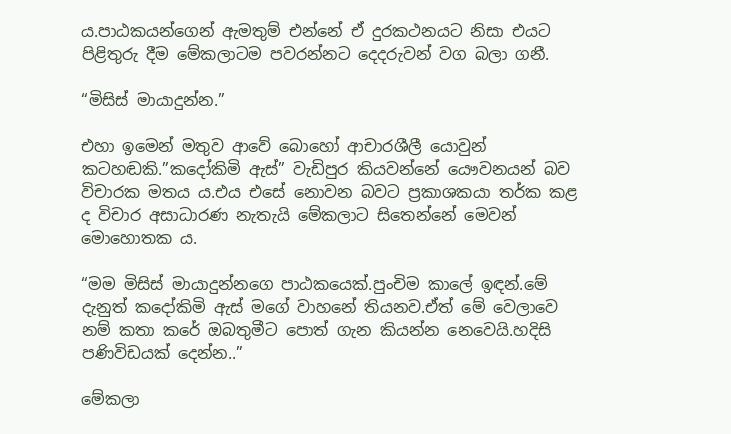ය.පාඨකයන්ගෙන් ඇමතුම් එන්නේ ඒ දුරකථනයට නිසා එයට පිළිතුරු දීම මේකලාටම පවරන්නට දෙදරුවන් වග බලා ගනී.

“මිසිස් මායාදුන්න.”

එහා ඉමෙන් මතුව ආවේ බොහෝ ආචාරශීලී යොවුන් කටහඬකි.”කදෝකිමි ඇස්” වැඩිපුර කියවන්නේ යෞවනයන් බව විචාරක මතය ය.එය එසේ නොවන බවට ප්‍රකාශකයා තර්ක කළ ද විචාර අසාධාරණ නැතැයි මේකලාට සිතෙන්නේ මෙවන් මොහොතක ය.

“මම මිසිස් මායාදුන්නගෙ පාඨකයෙක්.පුංචිම කාලේ ඉඳන්.මේ දැනුත් කදෝකිමි ඇස් මගේ වාහනේ තියනව.ඒත් මේ වෙලාවෙ නම් කතා කරේ ඔබතුමීට පොත් ගැන කියන්න නෙවෙයි.හදිසි පණිවිඩයක් දෙන්න..”

මේකලා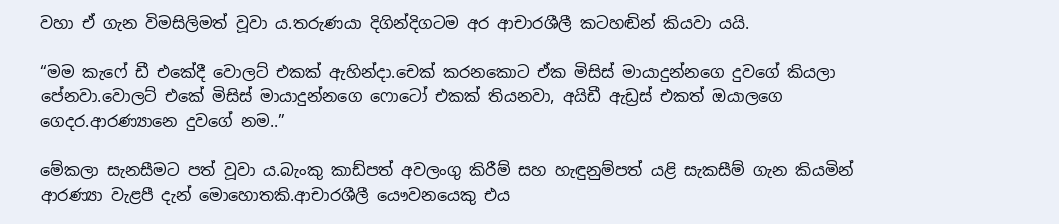වහා ඒ ගැන විමසිලිමත් වූවා ය.තරුණයා දිගින්දිගටම අර ආචාරශීලී කටහඬින් කියවා යයි.

“මම කැෆේ ඩී එකේදී වොලට් එකක් ඇහින්දා.චෙක් කරනකොට ඒක මිසිස් මායාදුන්නගෙ දුවගේ කියලා පේනවා.වොලට් එකේ මිසිස් මායාදුන්නගෙ ෆොටෝ එකක් තියනවා, අයිඩී ඇඩ්‍රස් එකත් ඔයාලගෙ ගෙදර.ආරණ්‍යානෙ දුවගේ නම..”

මේකලා සැනසීමට පත් වූවා ය.බැංකු කාඩ්පත් අවලංගු කිරීම් සහ හැඳුනුම්පත් යළි සැකසීම් ගැන කියමින් ආරණ්‍යා වැළපී දැන් මොහොතකි.ආචාරශීලී යෞවනයෙකු එය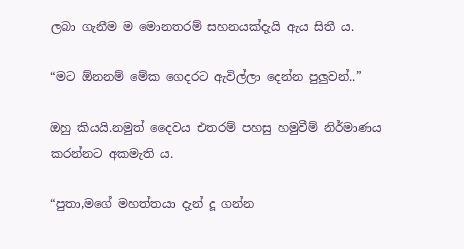ලබා ගැනීම ම මොනතරම් සහනයක්දැයි ඇය සිතී ය.

“මට ඕනනම් මේක ගෙදරට ඇවිල්ලා දෙන්න පුලුවන්..”

ඔහු කියයි.නමුත් දෛවය එතරම් පහසු හමුවීම් නිර්මාණය කරන්නට අකමැති ය.

“පුතා,මගේ මහත්තයා දැන් දූ ගන්න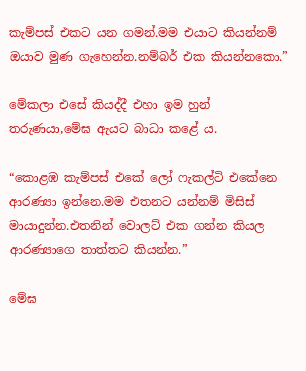කැම්පස් එකට යන ගමන්.මම එයාට කියන්නම් ඔයාව මුණ ගැහෙන්න.නම්බර් එක කියන්නකො.”

මේකලා එසේ කියද්දී එහා ඉම හුන් තරුණයා,මේඝ ඇයට බාධා කළේ ය.

“කොළඹ කැම්පස් එකේ ලෝ ෆැකල්ටි එකේනෙ ආරණ්‍යා ඉන්නෙ.මම එතනට යන්නම් මිසිස් මායාදුන්න.එතනින් වොලට් එක ගන්න කියල ආරණ්‍යාගෙ තාත්තට කියන්න.”

මේඝ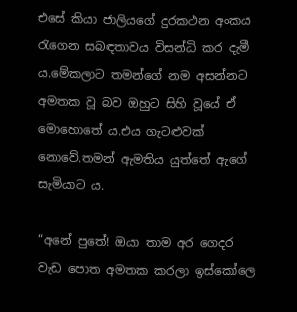එසේ කියා ජාලියගේ දුරකථන අංකය රැගෙන සබඳතාවය විසන්ධි කර දැමී ය.මේකලාට තමන්ගේ නම අසන්නට අමතක වූ බව ඔහුට සිහි වූයේ ඒ මොහොතේ ය.එය ගැටළුවක් නොවේ.තමන් ඇමතිය යුත්තේ ඇගේ සැමියාට ය.

“අනේ පුතේ! ඔයා තාම අර ගෙදර වැඩ පොත අමතක කරලා ඉස්කෝලෙ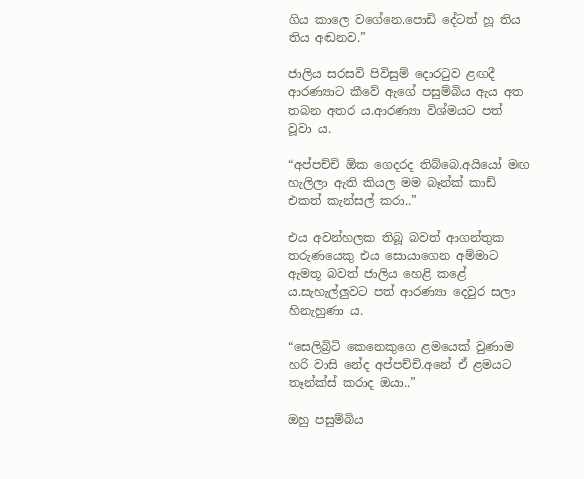ගිය කාලෙ වගේනෙ.පොඩි දේටත් හූ තිය තිය අඬනව.”

ජාලිය සරසවි පිවිසුම් දොරටුව ළඟදී ආරණ්‍යාට කීවේ ඇගේ පසුම්බිය ඇය අත තබන අතර ය.ආරණ්‍යා විශ්මයට පත් වූවා ය.

“අප්පච්චි ඕක ගෙදරද තිබ්බෙ.අයියෝ මඟ හැලිලා ඇති කියල මම බෑන්ක් කාඩ් එකත් කැන්සල් කරා..”

එය අවන්හලක තිබූ බවත් ආගන්තුක තරුණයෙකු එය සොයාගෙන අම්මාට ඇමතූ බවත් ජාලිය හෙළි කළේ ය.සැහැල්ලුවට පත් ආරණ්‍යා දෙවුර සලා හිනැහුණා ය.

“සෙලිබ්‍රිටි කෙනෙකුගෙ ළමයෙක් වුණාම හරි වාසි නේද අප්පච්චි.අනේ ඒ ළමයට තෑන්ක්ස් කරාද ඔයා..”

ඔහු පසුම්බිය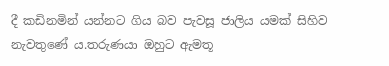දී කඩිනමින් යන්නට ගිය බව පැවසූ ජාලිය යමක් සිහිව නැවතුණේ ය.තරුණයා ඔහුට ඇමතූ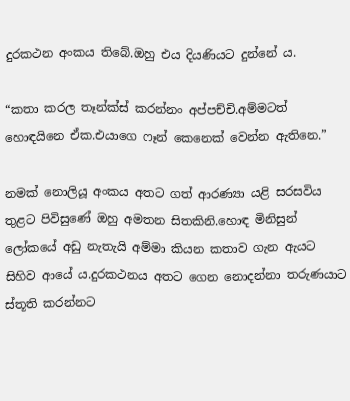දුරකථන අංකය තිබේ.ඔහු එය දියණියට දුන්නේ ය.

“කතා කරල තෑන්ක්ස් කරන්නං අප්පච්චි.අම්මටත් හොඳයිනෙ ඒක.එයාගෙ ෆෑන් කෙනෙක් වෙන්න ඇතිනෙ.”

නමක් නොලියූ අංකය අතට ගත් ආරණ්‍යා යළි සරසවිය තුළට පිවිසුණේ ඔහු අමතන සිතකිනි.හොඳ මිනිසුන් ලෝකයේ අඩු නැතැයි අම්මා කියන කතාව ගැන ඇයට සිහිව ආයේ ය.දුරකථනය අතට ගෙන නොදන්නා තරුණයාට ස්තූති කරන්නට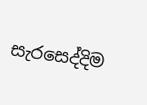සැරසෙද්දිම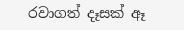රවාගත් දෑසක් ඈ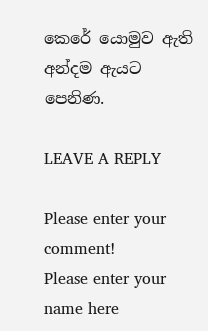කෙරේ යොමුව ඇති අන්දම ඇයට පෙනිණ.

LEAVE A REPLY

Please enter your comment!
Please enter your name here